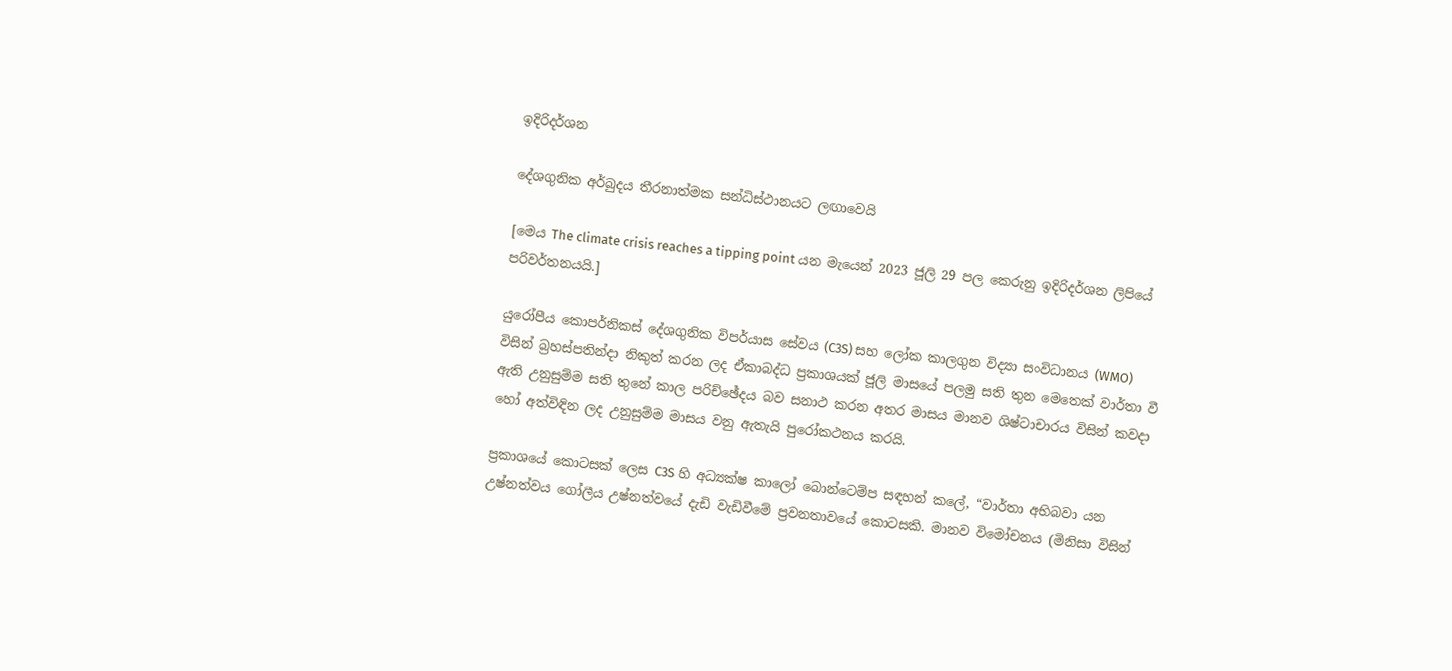ඉදිරිදර්ශන

දේශගුනික අර්බුදය තීරනාත්මක සන්ධිස්ථානයට ලඟාවෙයි

[මෙය The climate crisis reaches a tipping point යන මැයෙන් 2023 ජූලි 29 පල කෙරුනු ඉදිරිදර්ශන ලිපියේ පරිවර්තනයයි.]

යුරෝපීය කොපර්නිකස් දේශගුනික විපර්යාස සේවය (C3S) සහ ලෝක කාලගුන විද්‍යා සංවිධානය (WMO) විසින් බ්‍රහස්පතින්දා නිකුත් කරන ලද ඒකාබද්ධ ප්‍රකාශයක් ජූලි මාසයේ පලමු සති තුන මෙතෙක් වාර්තා වී ඇති උනුසුම්ම සති තුනේ කාල පරිච්ඡේදය බව සනාථ කරන අතර මාසය මානව ශිෂ්ටාචාරය විසින් කවදා හෝ අත්විඳින ලද උනුසුම්ම මාසය වනු ඇතැයි පුරෝකථනය කරයි.

ප්‍රකාශයේ කොටසක් ලෙස C3S හි අධ්‍යක්ෂ කාලෝ බොන්ටෙම්ප සඳහන් කලේ, “වාර්තා අභිබවා යන උෂ්නත්වය ගෝලීය උෂ්නත්වයේ දැඩි වැඩිවීමේ ප්‍රවනතාවයේ කොටසකි. මානව විමෝචනය (මිනිසා විසින්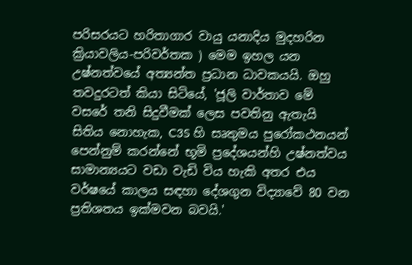පරිසරයට හරිතාගාර වායු යනාදිය මුදහරින ක්‍රියාවලිය-පරිවර්තක ) මෙම ඉහල යන උෂ්නත්වයේ අත්‍යන්ත ප්‍රධාන ධාවකයයි. ඔහු තවදුරටත් කියා සිටියේ, 'ජූලි වාර්තාව මේ වසරේ තනි සිදුවීමක් ලෙස පවතිනු ඇතැයි සිතිය නොහැක, C3S හි සෘතුමය පුරෝකථනයන් පෙන්නුම් කරන්නේ භූමි ප්‍රදේශයන්හි උෂ්නත්වය සාමාන්‍යයට වඩා වැඩි විය හැකි අතර එය වර්ෂයේ කාලය සඳහා දේශගුන විද්‍යාවේ 80 වන ප්‍රතිශතය ඉක්මවන බවයි.'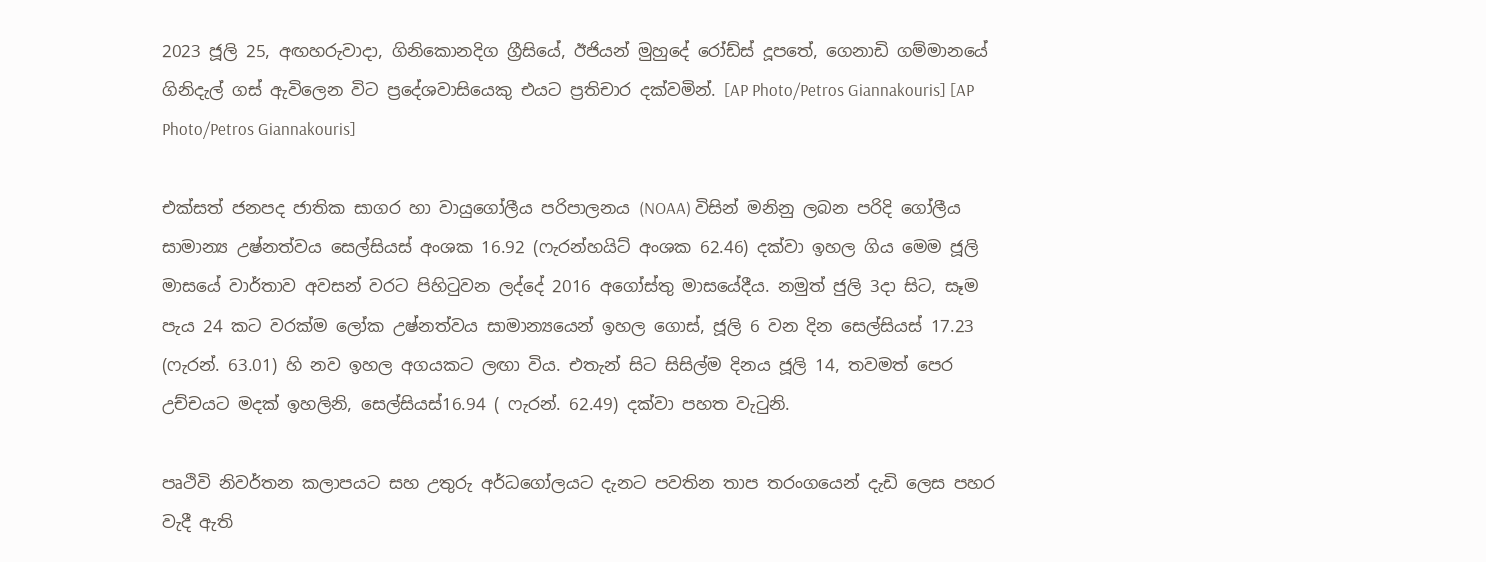2023 ජූලි 25, අඟහරුවාදා, ගිනිකොනදිග ග්‍රීසියේ, ඊජියන් මුහුදේ රෝඩ්ස් දූපතේ, ගෙනාඩි ගම්මානයේ ගිනිදැල් ගස් ඇවිලෙන විට ප්‍රදේශවාසියෙකු එයට ප්‍රතිචාර දක්වමින්. [AP Photo/Petros Giannakouris] [AP Photo/Petros Giannakouris]

එක්සත් ජනපද ජාතික සාගර හා වායුගෝලීය පරිපාලනය (NOAA) විසින් මනිනු ලබන පරිදි ගෝලීය සාමාන්‍ය උෂ්නත්වය සෙල්සියස් අංශක 16.92 (ෆැරන්හයිට් අංශක 62.46) දක්වා ඉහල ගිය මෙම ජූලි මාසයේ වාර්තාව අවසන් වරට පිහිටුවන ලද්දේ 2016 අගෝස්තු මාසයේදීය. නමුත් ජුලි 3දා සිට, සෑම පැය 24 කට වරක්ම ලෝක උෂ්නත්වය සාමාන්‍යයෙන් ඉහල ගොස්, ජූලි 6 වන දින සෙල්සියස් 17.23 (ෆැරන්. 63.01) හි නව ඉහල අගයකට ලඟා විය. එතැන් සිට සිසිල්ම දිනය ජූලි 14, තවමත් පෙර උච්චයට මදක් ඉහලිනි, සෙල්සියස්16.94 ( ෆැරන්. 62.49) දක්වා පහත වැටුනි.

පෘථිවි නිවර්තන කලාපයට සහ උතුරු අර්ධගෝලයට දැනට පවතින තාප තරංගයෙන් දැඩි ලෙස පහර වැදී ඇති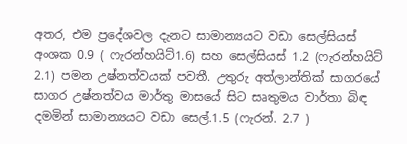අතර, එම ප්‍රදේශවල දැනට සාමාන්‍යයට වඩා සෙල්සියස් අංශක 0.9 ( ෆැරන්හයිට්1.6) සහ සෙල්සියස් 1.2 (ෆැරන්හයිට් 2.1) පමන උෂ්නත්වයක් පවතී. උතුරු අත්ලාන්තික් සාගරයේ සාගර උෂ්නත්වය මාර්තු මාසයේ සිට සෘතුමය වාර්තා බිඳ දමමින් සාමාන්‍යයට වඩා සෙල්.1.5 (ෆැරන්. 2.7 )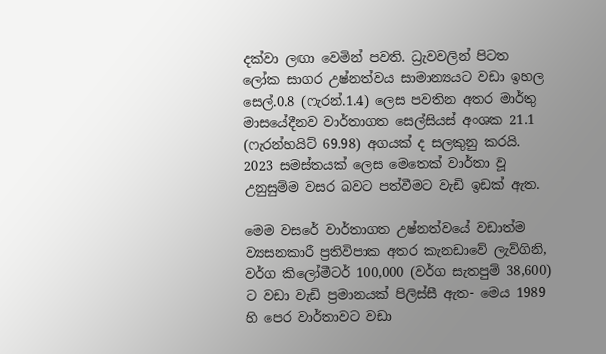දක්වා ලඟා වෙමින් පවති. ධ්‍රැවවලින් පිටත ලෝක සාගර උෂ්නත්වය සාමාන්‍යයට වඩා ඉහල සෙල්.0.8 (ෆැරන්.1.4) ලෙස පවතින අතර මාර්තු මාසයේදීනව වාර්තාගත සෙල්සියස් අංශක 21.1 (ෆැරන්හයිට් 69.98) අගයක් ද සලකුනු කරයි. 2023 සමස්තයක් ලෙස මෙතෙක් වාර්තා වූ උනුසුම්ම වසර බවට පත්වීමට වැඩි ඉඩක් ඇත.

මෙම වසරේ වාර්තාගත උෂ්නත්වයේ වඩාත්ම ව්‍යසනකාරී ප්‍රතිවිපාක අතර කැනඩාවේ ලැව්ගිනි, වර්ග කිලෝමීටර් 100,000 (වර්ග සැතපුම් 38,600) ට වඩා වැඩි ප්‍රමානයක් පිලිස්සී ඇත- මෙය 1989 හි පෙර වාර්තාවට වඩා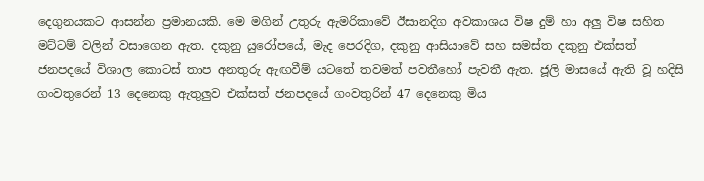දෙගුනයකට ආසන්න ප්‍රමානයකි. මෙ මගින් උතුරු ඇමරිකාවේ ඊසානදිග අවකාශය විෂ දුම් හා අලු විෂ සහිත මට්ටම් වලින් වසාගෙන ඇත. දකුනු යුරෝපයේ, මැද පෙරදිග, දකුනු ආසියාවේ සහ සමස්ත දකුනු එක්සත් ජනපදයේ විශාල කොටස් තාප අනතුරු ඇඟවීම් යටතේ තවමත් පවතීහෝ පැවතී ඇත. ජූලි මාසයේ ඇති වූ හදිසි ගංවතුරෙන් 13 දෙනෙකු ඇතුලුව එක්සත් ජනපදයේ ගංවතුරින් 47 දෙනෙකු මිය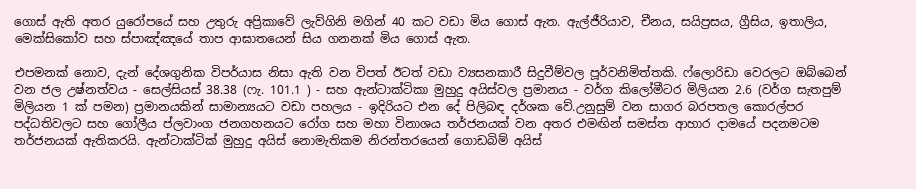ගොස් ඇති අතර යුරෝපයේ සහ උතුරු අප්‍රිකාවේ ලැව්ගිනි මගින් 40 කට වඩා මිය ගොස් ඇත. ඇල්ජීරියාව, චීනය, සයිප්‍රසය, ග්‍රීසිය, ඉතාලිය, මෙක්සිකෝව සහ ස්පාඤ්ඤයේ තාප ආඝාතයෙන් සිය ගනනක් මිය ගොස් ඇත.

එපමනක් නොව, දැන් දේශගුනික විපර්යාස නිසා ඇති වන විපත් ඊටත් වඩා ව්‍යසනකාරී සිදුවීම්වල පූර්වනිමිත්තකි. ෆ්ලොරිඩා වෙරලට ඔබ්බෙන් වන ජල උෂ්නත්වය - සෙල්සියස් 38.38 (ෆැ. 101.1 ) - සහ ඇන්ටාක්ටිකා මුහුදු අයිස්වල ප්‍රමානය - වර්ග කිලෝමීටර මිලියන 2.6 (වර්ග සැතපුම් මිලියන 1 ක් පමන) ප්‍රමානයකින් සාමාන්‍යයට වඩා පහලය - ඉදිරියට එන දේ පිලිබඳ දර්ශක වේ.උනුසුම් වන සාගර බරපතල කොරල්පර පද්ධතිවලට සහ ගෝලීය ප්ලවාංග ජනගහනයට රෝග සහ මහා විනාශය තර්ජනයක් වන අතර එමඟින් සමස්ත ආහාර දාමයේ පදනමටම තර්ජනයක් ඇතිකරයි. ඇන්ටාක්ටික් මුහුදු අයිස් නොමැතිකම නිරන්තරයෙන් ගොඩබිම් අයිස්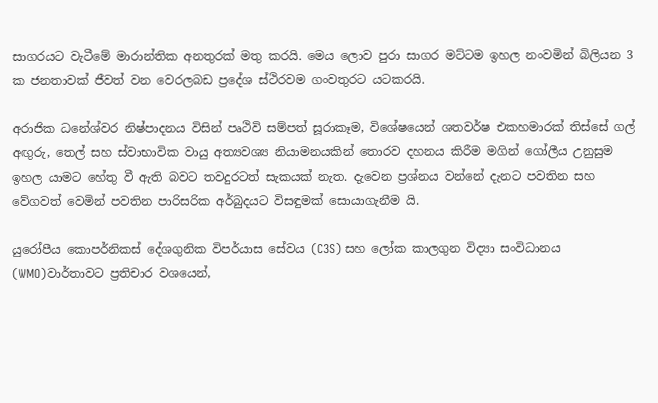සාගරයට වැටීමේ මාරාන්තික අනතුරක් මතු කරයි. මෙය ලොව පුරා සාගර මට්ටම ඉහල නංවමින් බිලියන 3 ක ජනතාවක් ජීවත් වන වෙරලබඩ ප්‍රදේශ ස්ථිරවම ගංවතුරට යටකරයි.

අරාජික ධනේශ්වර නිෂ්පාදනය විසින් පෘථිවි සම්පත් සූරාකෑම, විශේෂයෙන් ශතවර්ෂ එකහමාරක් තිස්සේ ගල් අඟුරු, තෙල් සහ ස්වාභාවික වායු අත්‍යවශ්‍ය නියාමනයකින් තොරව දහනය කිරීම මගින් ගෝලීය උනුසුම ඉහල යාමට හේතු වී ඇති බවට තවදුරටත් සැකයක් නැත. දැවෙන ප්‍රශ්නය වන්නේ දැනට පවතින සහ වේගවත් වෙමින් පවතින පාරිසරික අර්බුදයට විසඳුමක් සොයාගැනීම යි.

යුරෝපීය කොපර්නිකස් දේශගුනික විපර්යාස සේවය (C3S) සහ ලෝක කාලගුන විද්‍යා සංවිධානය (WMO)වාර්තාවට ප්‍රතිචාර වශයෙන්,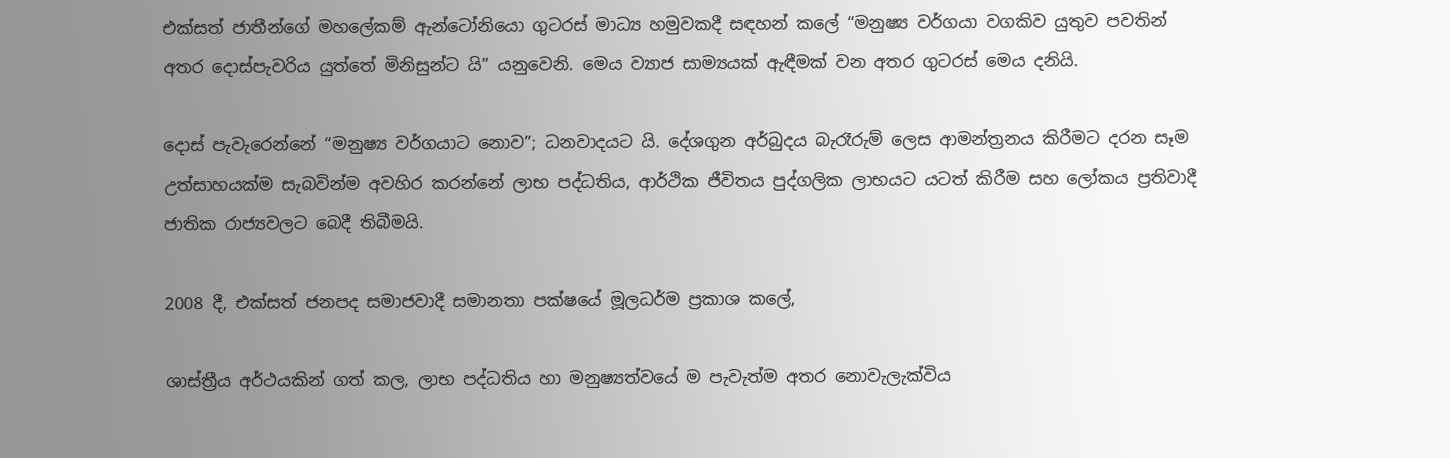එක්සත් ජාතීන්ගේ මහලේකම් ඇන්ටෝනියො ගුටරස් මාධ්‍ය හමුවකදී සඳහන් කලේ “මනුෂ්‍ය වර්ගයා වගකිව යුතුව පවතින් අතර දොස්පැවරිය යුත්තේ මිනිසුන්ට යි” යනුවෙනි. මෙය ව්‍යාජ සාම්‍යයක් ඇඳීමක් වන අතර ගුටරස් මෙය දනියි.

දොස් පැවැරෙන්නේ “මනුෂ්‍ය වර්ගයාට නොව”; ධනවාදයට යි. දේශගුන අර්බුදය බැරෑරුම් ලෙස ආමන්ත්‍රනය කිරීමට දරන සෑම උත්සාහයක්ම සැබවින්ම අවහිර කරන්නේ ලාභ පද්ධතිය, ආර්ථික ජීවිතය පුද්ගලික ලාභයට යටත් කිරීම සහ ලෝකය ප්‍රතිවාදී ජාතික රාජ්‍යවලට බෙදී තිබීමයි.

2008 දී, එක්සත් ජනපද සමාජවාදී සමානතා පක්ෂයේ මූලධර්ම ප්‍රකාශ කලේ,

ශාස්ත්‍රීය අර්ථයකින් ගත් කල, ලාභ පද්ධතිය හා මනුෂ්‍යත්වයේ ම පැවැත්ම අතර නොවැලැක්විය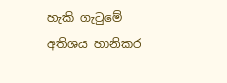හැකි ගැටුමේ අතිශය හානිකර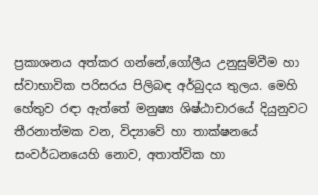ප්‍රකාශනය අත්කර ගන්නේ,ගෝලීය උනුසුම්වීම හා ස්වාභාවික පරිසරය පිලිබඳ අර්බුදය තුලය. මෙහි හේතුව රඳා ඇත්තේ මනුෂ්‍ය ශිෂ්ඨාචාරයේ දියුනුවට තීරනාත්මක වන, විද්‍යාවේ හා තාක්ෂනයේ සංවර්ධනයෙහි නොව, අතාත්වික හා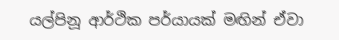යල්පිනූ ආර්ථික පර්යායක් මඟින් ඒවා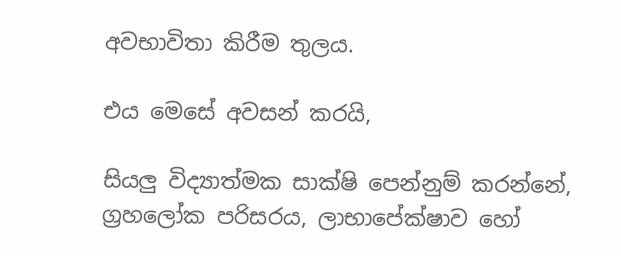අවභාවිතා කිරීම තුලය.

එය මෙසේ අවසන් කරයි,

සියලු විද්‍යාත්මක සාක්ෂි පෙන්නුම් කරන්නේ, ග්‍රහලෝක පරිසරය, ලාභාපේක්ෂාව හෝ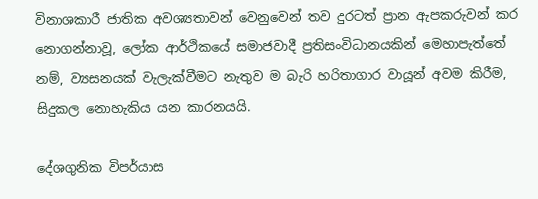විනාශකාරී ජාතික අවශ්‍යතාවන් වෙනුවෙන් තව දුරටත් ප්‍රාන ඇපකරුවන් කර නොගන්නාවූ, ලෝක ආර්ථිකයේ සමාජවාදී ප්‍රතිසංවිධානයකින් මෙහාපැත්තේ නම්, ව්‍යසනයක් වැලැක්වීමට නැතුව ම බැරි හරිතාගාර වායූන් අවම කිරීම, සිදුකල නොහැකිය යන කාරනයයි.

දේශගුනික විපර්යාස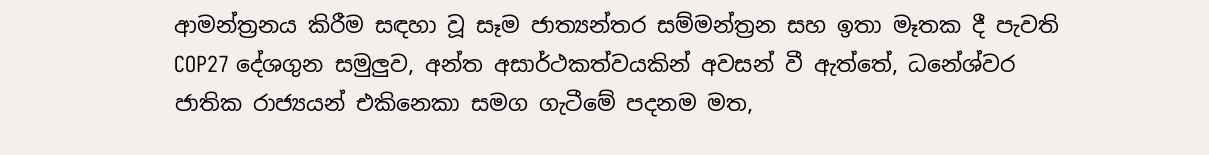ආමන්ත්‍රනය කිරීම සඳහා වූ සෑම ජාත්‍යන්තර සම්මන්ත්‍රන සහ ඉතා මෑතක දී පැවති COP27 දේශගුන සමුලුව, අන්ත අසාර්ථකත්වයකින් අවසන් වී ඇත්තේ, ධනේශ්වර ජාතික රාජ්‍යයන් එකිනෙකා සමග ගැටීමේ පදනම මත,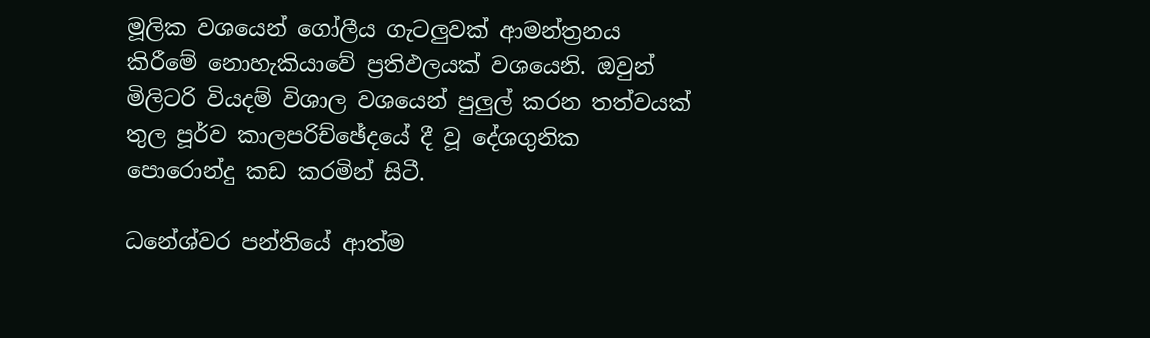මූලික වශයෙන් ගෝලීය ගැටලුවක් ආමන්ත්‍රනය කිරීමේ නොහැකියාවේ ප්‍රතිඵලයක් වශයෙනි. ඔවුන් මිලිටරි වියදම් විශාල වශයෙන් පුලුල් කරන තත්වයක් තුල පූර්ව කාලපරිච්ඡේදයේ දී වූ දේශගුනික පොරොන්දු කඩ කරමින් සිටී.

ධනේශ්වර පන්තියේ ආත්ම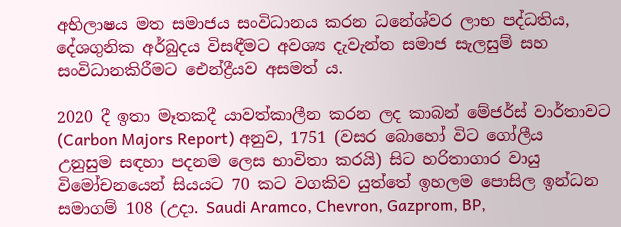අභිලාෂය මත සමාජය සංවිධානය කරන ධනේශ්වර ලාභ පද්ධතිය, දේශගුනික අර්බුදය විසඳීමට අවශ්‍ය දැවැන්ත සමාජ සැලසුම් සහ සංවිධානකිරීමට ඓන්ද්‍රීයව අසමත් ය.

2020 දී ඉතා මෑතකදී යාවත්කාලීන කරන ලද කාබන් මේජර්ස් වාර්තාවට (Carbon Majors Report) අනුව, 1751 (වසර බොහෝ විට ගෝලීය උනුසුම සඳහා පදනම ලෙස භාවිතා කරයි) සිට හරිතාගාර වායු විමෝචනයෙන් සියයට 70 කට වගකිව යුත්තේ ඉහලම පොසිල ඉන්ධන සමාගම් 108 (උදා. Saudi Aramco, Chevron, Gazprom, BP,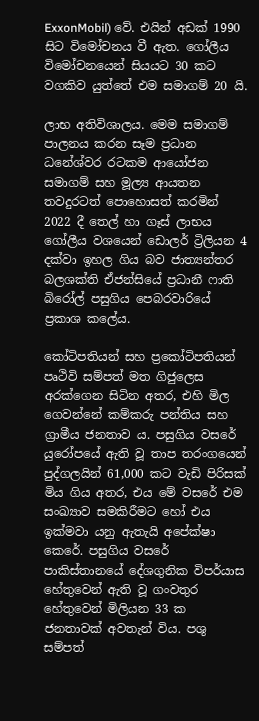ExxonMobil) වේ. එයින් අඩක් 1990 සිට විමෝචනය වී ඇත. ගෝලීය විමෝචනයෙන් සියයට 30 කට වගකිව යුත්තේ එම සමාගම් 20 යි.

ලාභ අතිවිශාලය. මෙම සමාගම් පාලනය කරන සෑම ප්‍රධාන ධනේශ්වර රටකම ආයෝජන සමාගම් සහ මූල්‍ය ආයතන තවදුරටත් පොහොසත් කරමින් 2022 දී තෙල් හා ගෑස් ලාභය ගෝලීය වශයෙන් ඩොලර් ට්‍රිලියන 4 දක්වා ඉහල ගිය බව ජාත්‍යන්තර බලශක්ති ඒජන්සියේ ප්‍රධානී ෆාති බිරෝල් පසුගිය පෙබරවාරියේ ප්‍රකාශ කලේය.

කෝටිපතියන් සහ ප්‍රකෝටිපතියන් පෘථිවි සම්පත් මත ගිජුලෙස අරක්ගෙන සිටින අතර, එහි මිල ගෙවන්නේ කම්කරු පන්තිය සහ ග්‍රාමීය ජනතාව ය. පසුගිය වසරේ යුරෝපයේ ඇති වූ තාප තරංගයෙන් පුද්ගලයින් 61,000 කට වැඩි පිරිසක් මිය ගිය අතර, එය මේ වසරේ එම සංඛ්‍යාව සමකිරීමට හෝ එය ඉක්මවා යනු ඇතැයි අපේක්ෂා කෙරේ. පසුගිය වසරේ පාකිස්තානයේ දේශගුනික විපර්යාස හේතුවෙන් ඇති වූ ගංවතුර හේතුවෙන් මිලියන 33 ක ජනතාවක් අවතැන් විය. පශු සම්පත්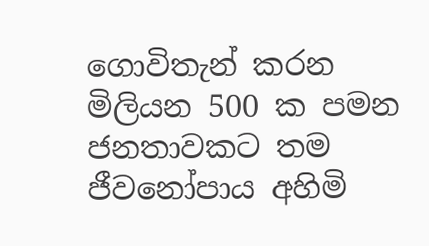ගොවිතැන් කරන මිලියන 500 ක පමන ජනතාවකට තම ජීවනෝපාය අහිමි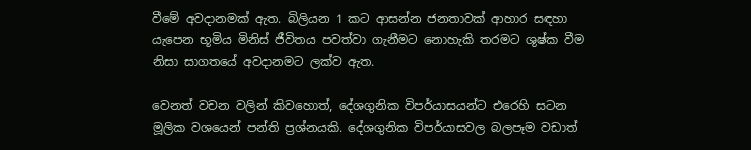වීමේ අවදානමක් ඇත. බිලියන 1 කට ආසන්න ජනතාවක් ආහාර සඳහා යැපෙන භූමිය මිනිස් ජීවිතය පවත්වා ගැනීමට නොහැකි තරමට ශුෂ්ක වීම නිසා සාගතයේ අවදානමට ලක්ව ඇත.

වෙනත් වචන වලින් කිවහොත්, දේශගුනික විපර්යාසයන්ට එරෙහි සටන මූලික වශයෙන් පන්ති ප්‍රශ්නයකි. දේශගුනික විපර්යාසවල බලපෑම වඩාත්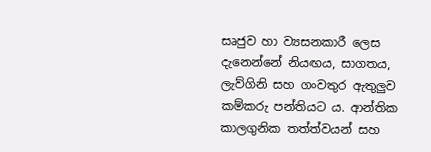සෘජුව හා ව්‍යසනකාරී ලෙස දැනෙන්නේ නියඟය, සාගතය, ලැව්ගිනි සහ ගංවතුර ඇතුලුව කම්කරු පන්තියට ය. ආන්තික කාලගුනික තත්ත්වයන් සහ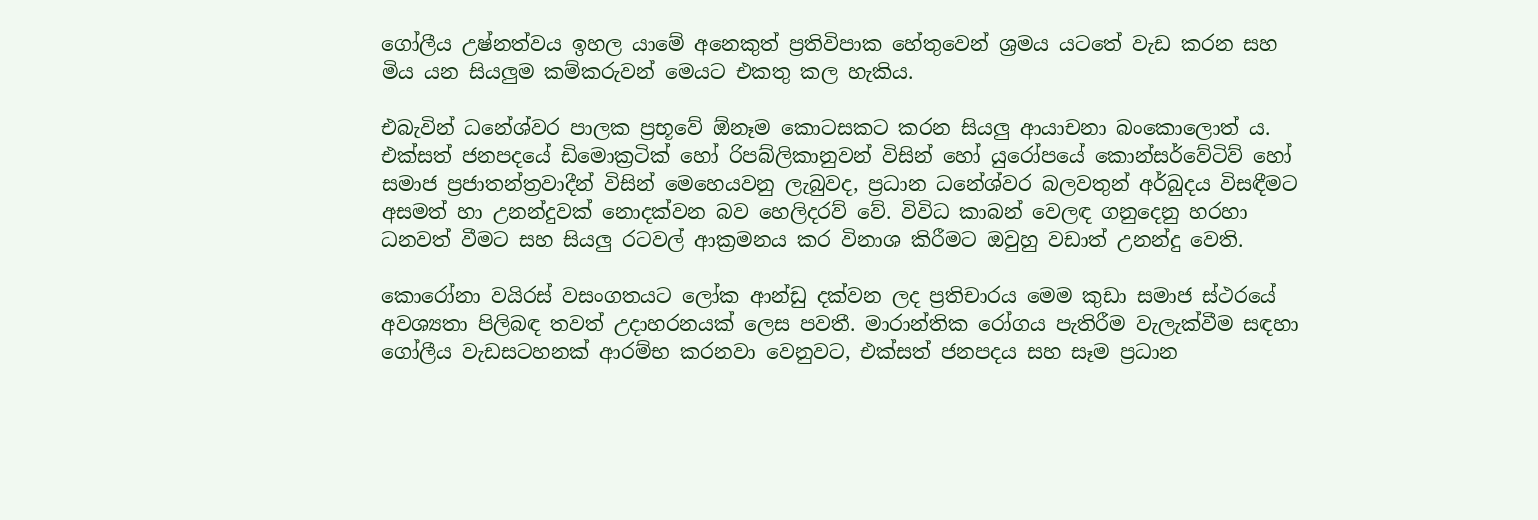ගෝලීය උෂ්නත්වය ඉහල යාමේ අනෙකුත් ප්‍රතිවිපාක හේතුවෙන් ශ්‍රමය යටතේ වැඩ කරන සහ මිය යන සියලුම කම්කරුවන් මෙයට එකතු කල හැකිය.

එබැවින් ධනේශ්වර පාලක ප්‍රභූවේ ඕනෑම කොටසකට කරන සියලු ආයාචනා බංකොලොත් ය. එක්සත් ජනපදයේ ඩිමොක්‍රටික් හෝ රිපබ්ලිකානුවන් විසින් හෝ යුරෝපයේ කොන්සර්වේටිව් හෝ සමාජ ප්‍රජාතන්ත්‍රවාදීන් විසින් මෙහෙයවනු ලැබුවද, ප්‍රධාන ධනේශ්වර බලවතුන් අර්බුදය විසඳීමට අසමත් හා උනන්දුවක් නොදක්වන බව හෙලිදරව් වේ. විවිධ කාබන් වෙලඳ ගනුදෙනු හරහා ධනවත් වීමට සහ සියලු රටවල් ආක්‍රමනය කර විනාශ කිරීමට ඔවුහු වඩාත් උනන්දු වෙති.

කොරෝනා වයිරස් වසංගතයට ලෝක ආන්ඩු දක්වන ලද ප්‍රතිචාරය මෙම කුඩා සමාජ ස්ථරයේ අවශ්‍යතා පිලිබඳ තවත් උදාහරනයක් ලෙස පවතී. මාරාන්තික රෝගය පැතිරීම වැලැක්වීම සඳහා ගෝලීය වැඩසටහනක් ආරම්භ කරනවා වෙනුවට, එක්සත් ජනපදය සහ සෑම ප්‍රධාන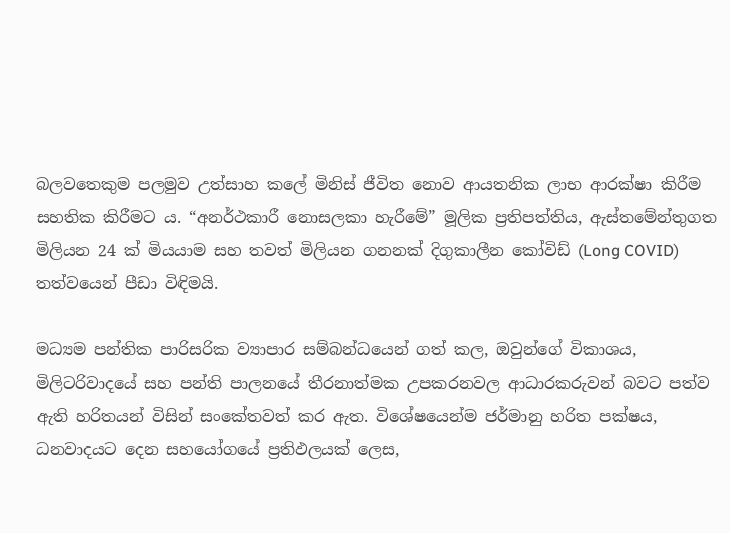බලවතෙකුම පලමුව උත්සාහ කලේ මිනිස් ජීවිත නොව ආයතනික ලාභ ආරක්ෂා කිරීම සහතික කිරීමට ය. “අනර්ථකාරී නොසලකා හැරීමේ” මූලික ප්‍රතිපත්තිය, ඇස්තමේන්තුගත මිලියන 24 ක් මියයාම සහ තවත් මිලියන ගනනක් දිගුකාලීන කෝවිඩ් (Long COVID) තත්වයෙන් පීඩා විඳිමයි.

මධ්‍යම පන්තික පාරිසරික ව්‍යාපාර සම්බන්ධයෙන් ගත් කල, ඔවුන්ගේ විකාශය, මිලිටරිවාදයේ සහ පන්ති පාලනයේ තීරනාත්මක උපකරනවල ආධාරකරුවන් බවට පත්ව ඇති හරිතයන් විසින් සංකේතවත් කර ඇත. විශේෂයෙන්ම ජර්මානු හරිත පක්ෂය, ධනවාදයට දෙන සහයෝගයේ ප්‍රතිඵලයක් ලෙස,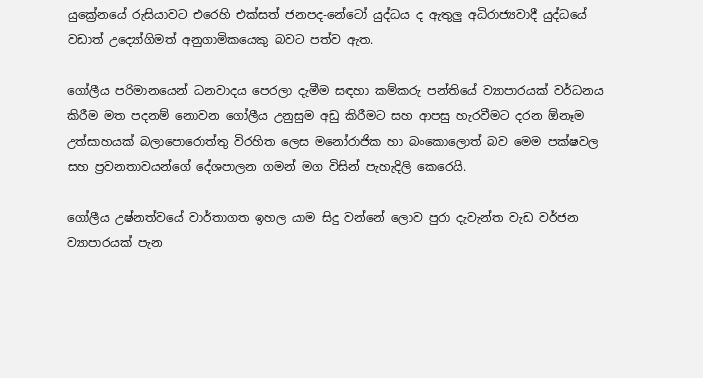යුක්‍රේනයේ රුසියාවට එරෙහි එක්සත් ජනපද-නේටෝ යුද්ධය ද ඇතුලු අධිරාජ්‍යවාදී යුද්ධයේ වඩාත් උද්‍යෝගිමත් අනුගාමිකයෙකු බවට පත්ව ඇත.

ගෝලීය පරිමානයෙන් ධනවාදය පෙරලා දැමීම සඳහා කම්කරු පන්තියේ ව්‍යාපාරයක් වර්ධනය කිරීම මත පදනම් නොවන ගෝලීය උනුසුම අඩු කිරීමට සහ ආපසු හැරවීමට දරන ඕනෑම උත්සාහයක් බලාපොරොත්තු විරහිත ලෙස මනෝරාජික හා බංකොලොත් බව මෙම පක්ෂවල සහ ප්‍රවනතාවයන්ගේ දේශපාලන ගමන් මග විසින් පැහැදිලි කෙරෙයි.

ගෝලීය උෂ්නත්වයේ වාර්තාගත ඉහල යාම සිදු වන්නේ ලොව පුරා දැවැන්ත වැඩ වර්ජන ව්‍යාපාරයක් පැන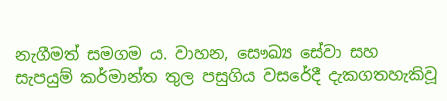නැගීමත් සමගම ය. වාහන, සෞඛ්‍ය සේවා සහ සැපයුම් කර්මාන්ත තුල පසුගිය වසරේදී දැකගතහැකිවූ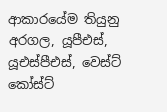ආකාරයේම තියුනු අරගල, යූපීඑස්, යූඑස්පීඑස්, වෙස්ට් කෝස්ට්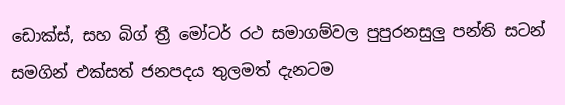ඩොක්ස්, සහ බිග් ත්‍රී මෝටර් රථ සමාගම්වල පුපුරනසුලු පන්ති සටන් සමගින් එක්සත් ජනපදය තුලමත් දැනටම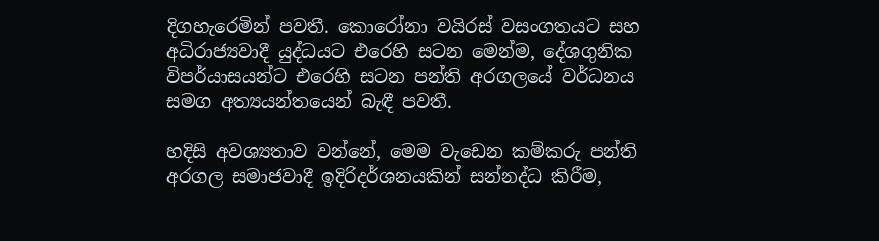දිගහැරෙමින් පවතී. කොරෝනා වයිරස් වසංගතයට සහ අධිරාජ්‍යවාදී යුද්ධයට එරෙහි සටන මෙන්ම, දේශගුනික විපර්යාසයන්ට එරෙහි සටන පන්ති අරගලයේ වර්ධනය සමග අත්‍යයන්තයෙන් බැඳී පවතී.

හදිසි අවශ්‍යතාව වන්නේ, මෙම වැඩෙන කම්කරු පන්ති අරගල සමාජවාදී ඉදිරිදර්ශනයකින් සන්නද්ධ කිරීම,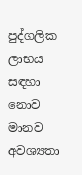පුද්ගලික ලාභය සඳහා නොව මානව අවශ්‍යතා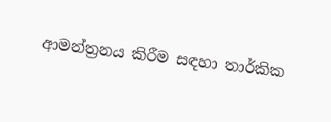ආමන්ත්‍රනය කිරීම සඳහා තාර්කික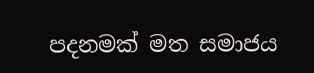පදනමක් මත සමාජය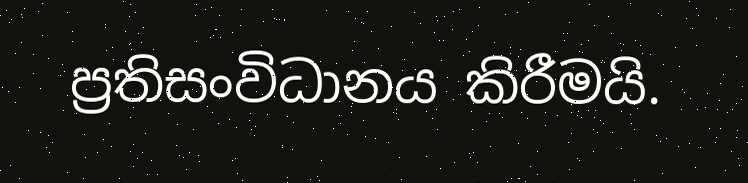ප්‍රතිසංවිධානය කිරීමයි.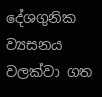දේශගුනික ව්‍යසනය වලක්වා ගත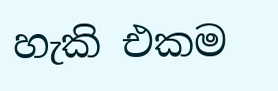හැකි එකම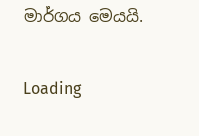මාර්ගය මෙයයි.

Loading